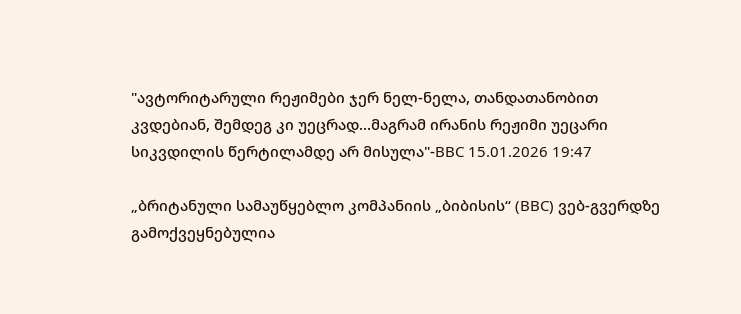"ავტორიტარული რეჟიმები ჯერ ნელ-ნელა, თანდათანობით კვდებიან, შემდეგ კი უეცრად...მაგრამ ირანის რეჟიმი უეცარი სიკვდილის წერტილამდე არ მისულა"-BBC 15.01.2026 19:47

„ბრიტანული სამაუწყებლო კომპანიის „ბიბისის“ (BBC) ვებ-გვერდზე გამოქვეყნებულია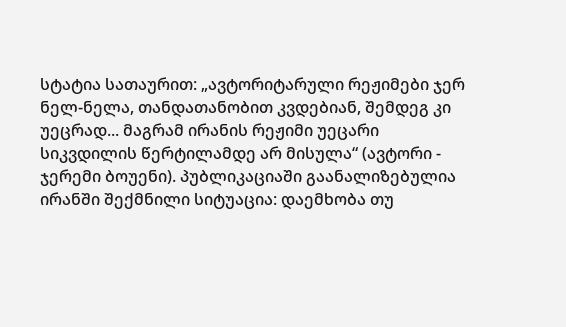სტატია სათაურით: „ავტორიტარული რეჟიმები ჯერ ნელ-ნელა, თანდათანობით კვდებიან, შემდეგ კი უეცრად... მაგრამ ირანის რეჟიმი უეცარი სიკვდილის წერტილამდე არ მისულა“ (ავტორი - ჯერემი ბოუენი). პუბლიკაციაში გაანალიზებულია ირანში შექმნილი სიტუაცია: დაემხობა თუ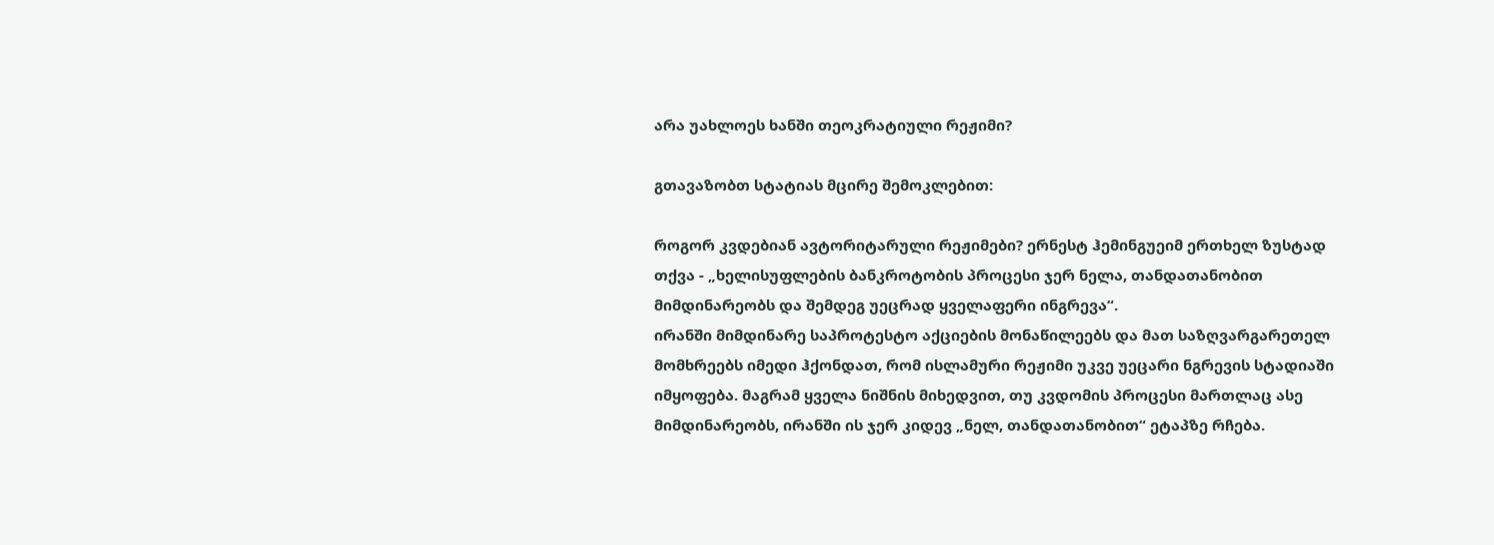არა უახლოეს ხანში თეოკრატიული რეჟიმი?

გთავაზობთ სტატიას მცირე შემოკლებით:

როგორ კვდებიან ავტორიტარული რეჟიმები? ერნესტ ჰემინგუეიმ ერთხელ ზუსტად თქვა - „ხელისუფლების ბანკროტობის პროცესი ჯერ ნელა, თანდათანობით მიმდინარეობს და შემდეგ უეცრად ყველაფერი ინგრევა“.
ირანში მიმდინარე საპროტესტო აქციების მონაწილეებს და მათ საზღვარგარეთელ მომხრეებს იმედი ჰქონდათ, რომ ისლამური რეჟიმი უკვე უეცარი ნგრევის სტადიაში იმყოფება. მაგრამ ყველა ნიშნის მიხედვით, თუ კვდომის პროცესი მართლაც ასე მიმდინარეობს, ირანში ის ჯერ კიდევ „ნელ, თანდათანობით“ ეტაპზე რჩება.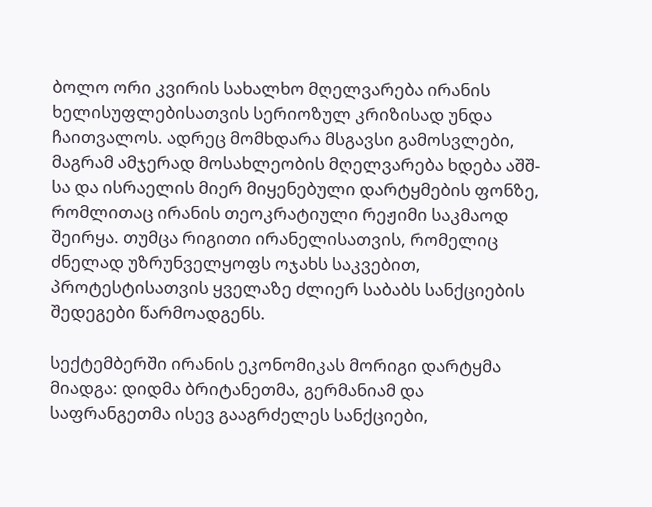ბოლო ორი კვირის სახალხო მღელვარება ირანის ხელისუფლებისათვის სერიოზულ კრიზისად უნდა ჩაითვალოს. ადრეც მომხდარა მსგავსი გამოსვლები, მაგრამ ამჯერად მოსახლეობის მღელვარება ხდება აშშ-სა და ისრაელის მიერ მიყენებული დარტყმების ფონზე, რომლითაც ირანის თეოკრატიული რეჟიმი საკმაოდ შეირყა. თუმცა რიგითი ირანელისათვის, რომელიც ძნელად უზრუნველყოფს ოჯახს საკვებით, პროტესტისათვის ყველაზე ძლიერ საბაბს სანქციების შედეგები წარმოადგენს.

სექტემბერში ირანის ეკონომიკას მორიგი დარტყმა მიადგა: დიდმა ბრიტანეთმა, გერმანიამ და საფრანგეთმა ისევ გააგრძელეს სანქციები,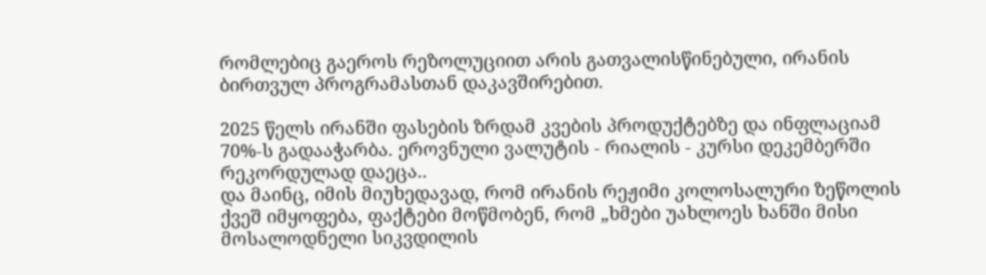რომლებიც გაეროს რეზოლუციით არის გათვალისწინებული, ირანის ბირთვულ პროგრამასთან დაკავშირებით.

2025 წელს ირანში ფასების ზრდამ კვების პროდუქტებზე და ინფლაციამ 70%-ს გადააჭარბა. ეროვნული ვალუტის - რიალის - კურსი დეკემბერში რეკორდულად დაეცა..
და მაინც, იმის მიუხედავად, რომ ირანის რეჟიმი კოლოსალური ზეწოლის ქვეშ იმყოფება, ფაქტები მოწმობენ, რომ „ხმები უახლოეს ხანში მისი მოსალოდნელი სიკვდილის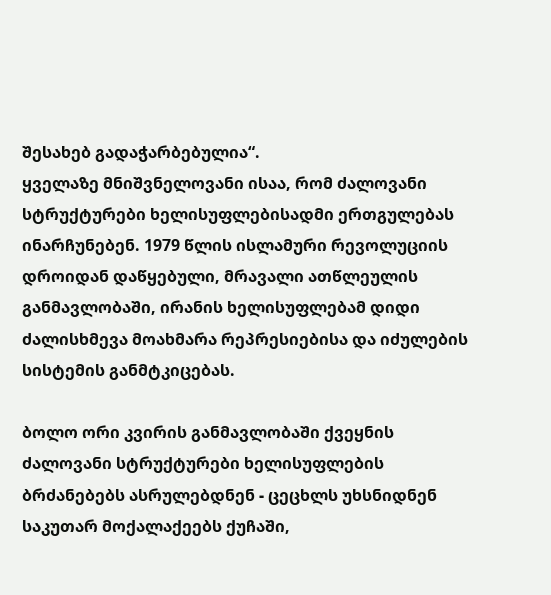შესახებ გადაჭარბებულია“.
ყველაზე მნიშვნელოვანი ისაა, რომ ძალოვანი სტრუქტურები ხელისუფლებისადმი ერთგულებას ინარჩუნებენ. 1979 წლის ისლამური რევოლუციის დროიდან დაწყებული, მრავალი ათწლეულის განმავლობაში, ირანის ხელისუფლებამ დიდი ძალისხმევა მოახმარა რეპრესიებისა და იძულების სისტემის განმტკიცებას.

ბოლო ორი კვირის განმავლობაში ქვეყნის ძალოვანი სტრუქტურები ხელისუფლების ბრძანებებს ასრულებდნენ - ცეცხლს უხსნიდნენ საკუთარ მოქალაქეებს ქუჩაში,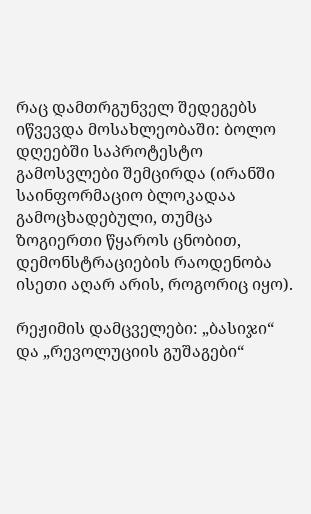რაც დამთრგუნველ შედეგებს იწვევდა მოსახლეობაში: ბოლო დღეებში საპროტესტო გამოსვლები შემცირდა (ირანში საინფორმაციო ბლოკადაა გამოცხადებული, თუმცა ზოგიერთი წყაროს ცნობით, დემონსტრაციების რაოდენობა ისეთი აღარ არის, როგორიც იყო).

რეჟიმის დამცველები: „ბასიჯი“ და „რევოლუციის გუშაგები“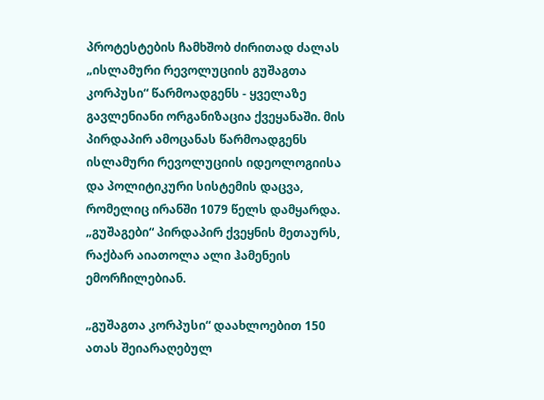პროტესტების ჩამხშობ ძირითად ძალას „ისლამური რევოლუციის გუშაგთა კორპუსი“ წარმოადგენს - ყველაზე გავლენიანი ორგანიზაცია ქვეყანაში. მის პირდაპირ ამოცანას წარმოადგენს ისლამური რევოლუციის იდეოლოგიისა და პოლიტიკური სისტემის დაცვა, რომელიც ირანში 1079 წელს დამყარდა. „გუშაგები“ პირდაპირ ქვეყნის მეთაურს, რაქბარ აიათოლა ალი ჰამენეის ემორჩილებიან.

„გუშაგთა კორპუსი“ დაახლოებით 150 ათას შეიარაღებულ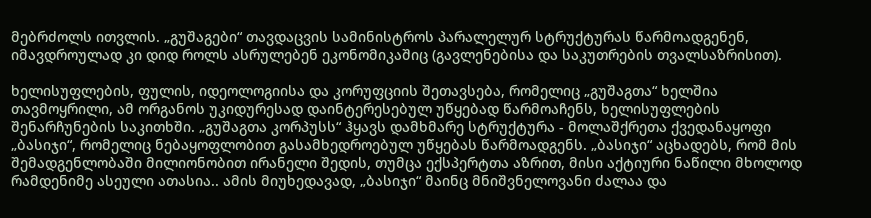მებრძოლს ითვლის. „გუშაგები“ თავდაცვის სამინისტროს პარალელურ სტრუქტურას წარმოადგენენ, იმავდროულად კი დიდ როლს ასრულებენ ეკონომიკაშიც (გავლენებისა და საკუთრების თვალსაზრისით).

ხელისუფლების, ფულის, იდეოლოგიისა და კორუფციის შეთავსება, რომელიც „გუშაგთა“ ხელშია თავმოყრილი, ამ ორგანოს უკიდურესად დაინტერესებულ უწყებად წარმოაჩენს, ხელისუფლების შენარჩუნების საკითხში. „გუშაგთა კორპუსს“ ჰყავს დამხმარე სტრუქტურა - მოლაშქრეთა ქვედანაყოფი „ბასიჯი“, რომელიც ნებაყოფლობით გასამხედროებულ უწყებას წარმოადგენს. „ბასიჯი“ აცხადებს, რომ მის შემადგენლობაში მილიონობით ირანელი შედის, თუმცა ექსპერტთა აზრით, მისი აქტიური ნაწილი მხოლოდ რამდენიმე ასეული ათასია.. ამის მიუხედავად, „ბასიჯი“ მაინც მნიშვნელოვანი ძალაა და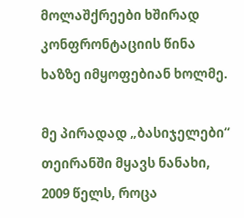მოლაშქრეები ხშირად კონფრონტაციის წინა ხაზზე იმყოფებიან ხოლმე.

მე პირადად „ბასიჯელები“ თეირანში მყავს ნანახი, 2009 წელს, როცა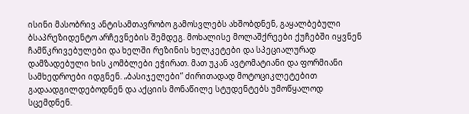ისინი მასობრივ ანტისამთავრობო გამოსვლებს ახშობდნენ, გაყალბებული ბსაპრეზიდენტო არჩევნების შემდეგ. მოხალისე მოლაშქრეები ქუჩებში იყვნენ ჩამწკრივებულები და ხელში რეზინის ხელკეტები და სპეციალურად დამზადებული ხის კომბლები ეჭირათ. მათ უკან ავტომატიანი და ფორმიანი სამხედროები იდგნენ. „ბასიჯელები“ ძირითადად მოტოციკლეტებით გადაადგილდებოდნენ და აქციის მონაწილე სტუდენტებს უმოწყალოდ სცემდნენ.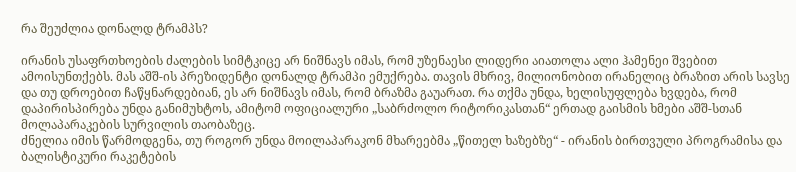რა შეუძლია დონალდ ტრამპს?

ირანის უსაფრთხოების ძალების სიმტკიცე არ ნიშნავს იმას, რომ უზენაესი ლიდერი აიათოლა ალი ჰამენეი შვებით ამოისუნთქებს. მას აშშ-ის პრეზიდენტი დონალდ ტრამპი ემუქრება. თავის მხრივ, მილიონობით ირანელიც ბრაზით არის სავსე და თუ დროებით ჩაწყნარდებიან, ეს არ ნიშნავს იმას, რომ ბრაზმა გაუარათ. რა თქმა უნდა, ხელისუფლება ხვდება, რომ დაპირისპირება უნდა განიმუხტოს, ამიტომ ოფიციალური „საბრძოლო რიტორიკასთან“ ერთად გაისმის ხმები აშშ-სთან მოლაპარაკების სურვილის თაობაზეც.
ძნელია იმის წარმოდგენა, თუ როგორ უნდა მოილაპარაკონ მხარეებმა „წითელ ხაზებზე“ - ირანის ბირთვული პროგრამისა და ბალისტიკური რაკეტების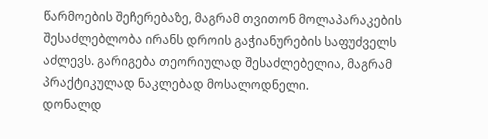წარმოების შეჩერებაზე, მაგრამ თვითონ მოლაპარაკების შესაძლებლობა ირანს დროის გაჭიანურების საფუძველს აძლევს. გარიგება თეორიულად შესაძლებელია, მაგრამ პრაქტიკულად ნაკლებად მოსალოდნელი.
დონალდ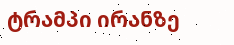ტრამპი ირანზე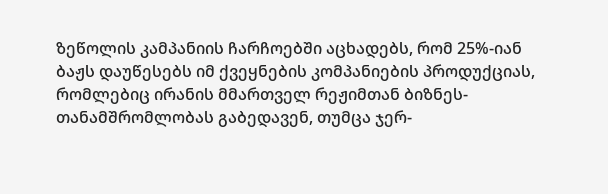ზეწოლის კამპანიის ჩარჩოებში აცხადებს, რომ 25%-იან ბაჟს დაუწესებს იმ ქვეყნების კომპანიების პროდუქციას, რომლებიც ირანის მმართველ რეჟიმთან ბიზნეს-თანამშრომლობას გაბედავენ, თუმცა ჯერ-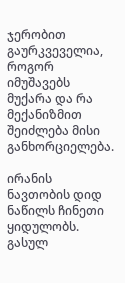ჯერობით გაურკვეველია, როგორ იმუშავებს მუქარა და რა მექანიზმით შეიძლება მისი განხორციელება.

ირანის ნავთობის დიდ ნაწილს ჩინეთი ყიდულობს. გასულ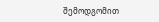შემოდგომით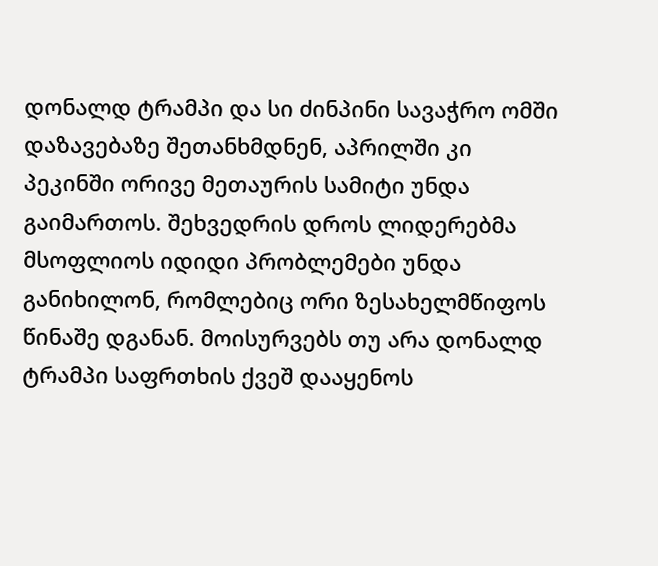დონალდ ტრამპი და სი ძინპინი სავაჭრო ომში დაზავებაზე შეთანხმდნენ, აპრილში კი პეკინში ორივე მეთაურის სამიტი უნდა გაიმართოს. შეხვედრის დროს ლიდერებმა მსოფლიოს იდიდი პრობლემები უნდა განიხილონ, რომლებიც ორი ზესახელმწიფოს წინაშე დგანან. მოისურვებს თუ არა დონალდ ტრამპი საფრთხის ქვეშ დააყენოს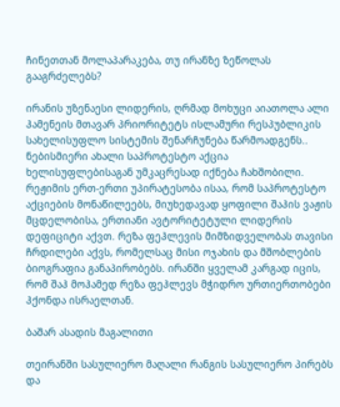ჩინეთთან მოლაპარაკება, თუ ირანზე ზეწოლას გააგრძელებს?

ირანის უზენაესი ლიდერის, ღრმად მოხუცი აიათოლა ალი ჰამენეის მთავარ პრიორიტეტს ისლამური რესპუბლიკის სახელისუფლო სისტემის შენარჩუნება წარმოადგენს.. ნებისმიერი ახალი საპროტესტო აქცია ხელისუფლებისაგან უმკაცრესად იქნება ჩახშობილი. რეჟიმის ერთ-ერთი უპირატესობა ისაა, რომ საპროტესტო აქციების მონაწილეებს, მიუხედავად ყოფილი შაჰის ვაჟის მცდელობისა, ერთიანი ავტორიტეტული ლიდერის დეფიციტი აქვთ. რეზა ფეჰლევის მიმზიდველობას თავისი ჩრდილები აქვს, რომელსაც მისი ოჯახის და მშობლების ბიოგრაფია განაპირობებს. ირანში ყველამ კარგად იცის, რომ შაჰ მოჰამედ რეზა ფეჰლევს მჭიდრო ურთიერთობები ჰქონდა ისრაელთან.

ბაშარ ასადის მაგალითი

თეირანში სასულიერო მაღალი რანგის სასულიერო პირებს და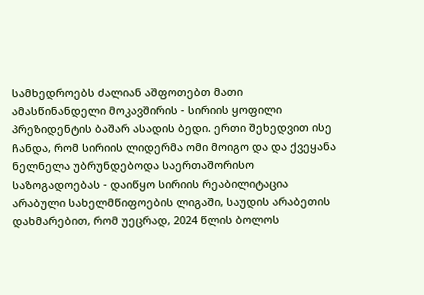სამხედროებს ძალიან აშფოთებთ მათი ამასწინანდელი მოკავშირის - სირიის ყოფილი პრეზიდენტის ბაშარ ასადის ბედი. ერთი შეხედვით ისე ჩანდა, რომ სირიის ლიდერმა ომი მოიგო და და ქვეყანა ნელნელა უბრუნდებოდა საერთაშორისო საზოგადოებას - დაიწყო სირიის რეაბილიტაცია არაბული სახელმწიფოების ლიგაში, საუდის არაბეთის დახმარებით, რომ უეცრად, 2024 წლის ბოლოს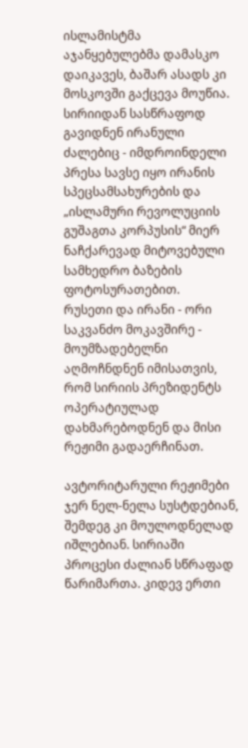ისლამისტმა აჯანყებულებმა დამასკო დაიკავეს, ბაშარ ასადს კი მოსკოვში გაქცევა მოუწია. სირიიდან სასწრაფოდ გავიდნენ ირანული ძალებიც - იმდროინდელი პრესა სავსე იყო ირანის სპეცსამსახურების და „ისლამური რევოლუციის გუშაგთა კორპუსის“ მიერ ნაჩქარევად მიტოვებული სამხედრო ბაზების ფოტოსურათებით.
რუსეთი და ირანი - ორი საკვანძო მოკავშირე - მოუმზადებელნი აღმოჩნდნენ იმისათვის, რომ სირიის პრეზიდენტს ოპერატიულად დახმარებოდნენ და მისი რეჟიმი გადაერჩინათ.

ავტორიტარული რეჟიმები ჯერ ნელ-ნელა სუსტდებიან, შემდეგ კი მოულოდნელად იშლებიან. სირიაში პროცესი ძალიან სწრაფად წარიმართა. კიდევ ერთი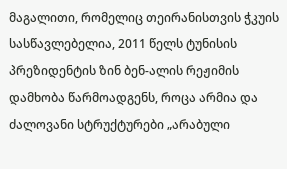მაგალითი, რომელიც თეირანისთვის ჭკუის სასწავლებელია, 2011 წელს ტუნისის პრეზიდენტის ზინ ბენ-ალის რეჟიმის დამხობა წარმოადგენს, როცა არმია და ძალოვანი სტრუქტურები „არაბული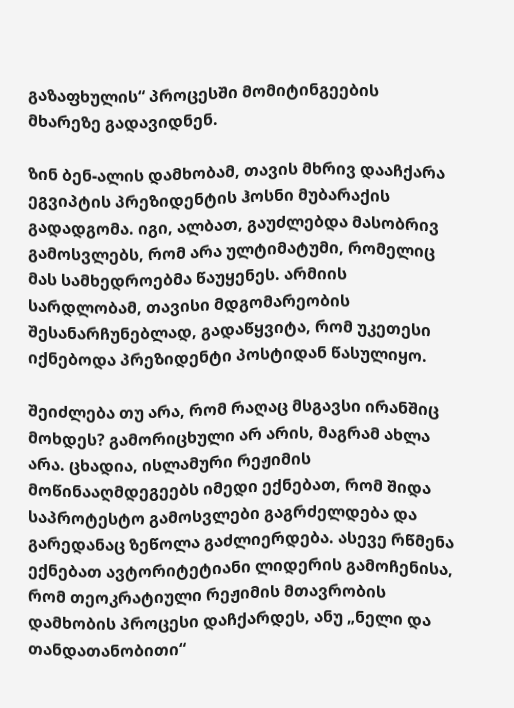გაზაფხულის“ პროცესში მომიტინგეების მხარეზე გადავიდნენ.

ზინ ბენ-ალის დამხობამ, თავის მხრივ დააჩქარა ეგვიპტის პრეზიდენტის ჰოსნი მუბარაქის გადადგომა. იგი, ალბათ, გაუძლებდა მასობრივ გამოსვლებს, რომ არა ულტიმატუმი, რომელიც მას სამხედროებმა წაუყენეს. არმიის სარდლობამ, თავისი მდგომარეობის შესანარჩუნებლად, გადაწყვიტა, რომ უკეთესი იქნებოდა პრეზიდენტი პოსტიდან წასულიყო.

შეიძლება თუ არა, რომ რაღაც მსგავსი ირანშიც მოხდეს? გამორიცხული არ არის, მაგრამ ახლა არა. ცხადია, ისლამური რეჟიმის მოწინააღმდეგეებს იმედი ექნებათ, რომ შიდა საპროტესტო გამოსვლები გაგრძელდება და გარედანაც ზეწოლა გაძლიერდება. ასევე რწმენა ექნებათ ავტორიტეტიანი ლიდერის გამოჩენისა, რომ თეოკრატიული რეჟიმის მთავრობის დამხობის პროცესი დაჩქარდეს, ანუ „ნელი და თანდათანობითი“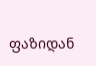ფაზიდან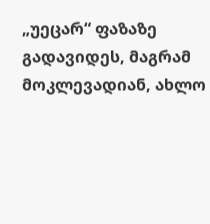„უეცარ“ ფაზაზე გადავიდეს, მაგრამ მოკლევადიან, ახლო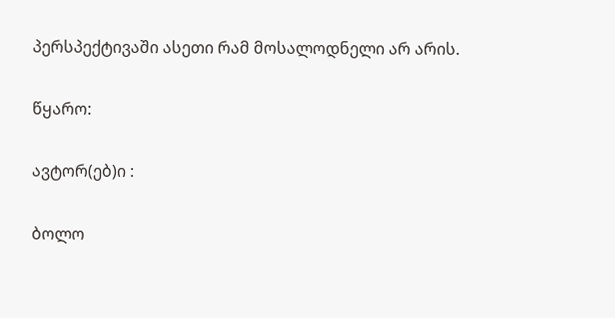პერსპექტივაში ასეთი რამ მოსალოდნელი არ არის.

წყარო:

ავტორ(ებ)ი :

ბოლო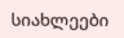სიახლეები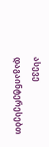ასევე დაგაინტერესებთ